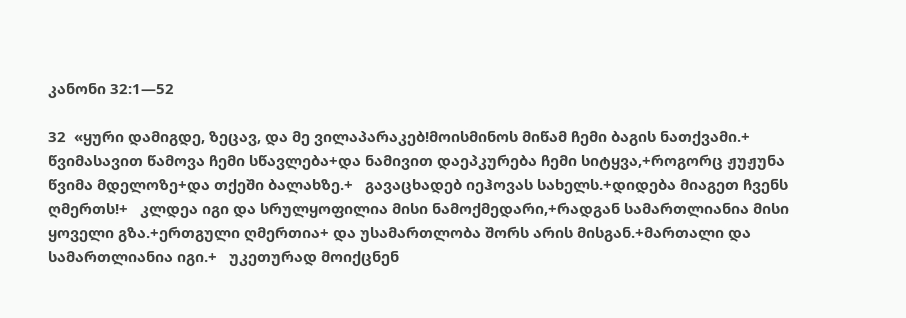კანონი 32:1—52

32  «ყური დამიგდე, ზეცავ, და მე ვილაპარაკებ!მოისმინოს მიწამ ჩემი ბაგის ნათქვამი.+  წვიმასავით წამოვა ჩემი სწავლება+და ნამივით დაეპკურება ჩემი სიტყვა,+როგორც ჟუჟუნა წვიმა მდელოზე+და თქეში ბალახზე.+   გავაცხადებ იეჰოვას სახელს.+დიდება მიაგეთ ჩვენს ღმერთს!+   კლდეა იგი და სრულყოფილია მისი ნამოქმედარი,+რადგან სამართლიანია მისი ყოველი გზა.+ერთგული ღმერთია+ და უსამართლობა შორს არის მისგან.+მართალი და სამართლიანია იგი.+   უკეთურად მოიქცნენ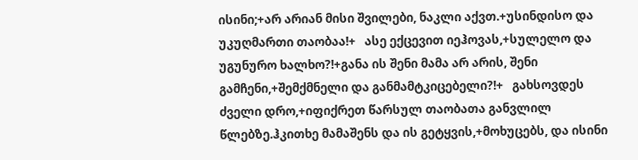ისინი;+არ არიან მისი შვილები, ნაკლი აქვთ.+უსინდისო და უკუღმართი თაობაა!+   ასე ექცევით იეჰოვას,+სულელო და უგუნურო ხალხო?!+განა ის შენი მამა არ არის, შენი გამჩენი,+შემქმნელი და განმამტკიცებელი?!+   გახსოვდეს ძველი დრო,+იფიქრეთ წარსულ თაობათა განვლილ წლებზე.ჰკითხე მამაშენს და ის გეტყვის,+მოხუცებს, და ისინი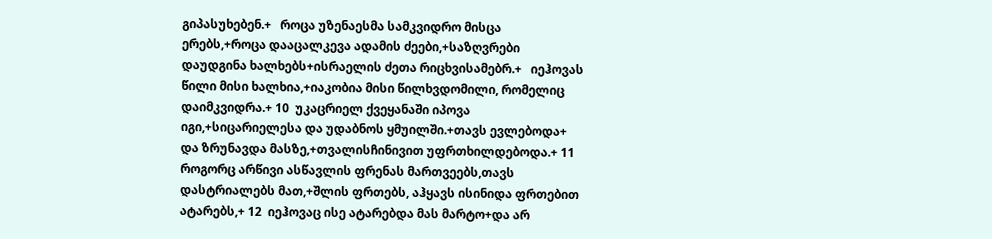გიპასუხებენ.+   როცა უზენაესმა სამკვიდრო მისცა ერებს,+როცა დააცალკევა ადამის ძეები,+საზღვრები დაუდგინა ხალხებს+ისრაელის ძეთა რიცხვისამებრ.+   იეჰოვას წილი მისი ხალხია,+იაკობია მისი წილხვდომილი, რომელიც დაიმკვიდრა.+ 10  უკაცრიელ ქვეყანაში იპოვა იგი,+სიცარიელესა და უდაბნოს ყმუილში.+თავს ევლებოდა+ და ზრუნავდა მასზე,+თვალისჩინივით უფრთხილდებოდა.+ 11  როგორც არწივი ასწავლის ფრენას მართვეებს,თავს დასტრიალებს მათ,+შლის ფრთებს, აჰყავს ისინიდა ფრთებით ატარებს,+ 12  იეჰოვაც ისე ატარებდა მას მარტო+და არ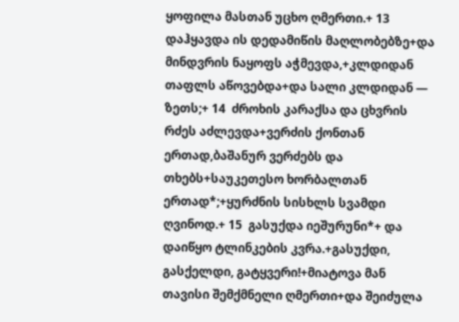ყოფილა მასთან უცხო ღმერთი.+ 13  დაჰყავდა ის დედამიწის მაღლობებზე+და მინდვრის ნაყოფს აჭმევდა,+კლდიდან თაფლს აწოვებდა+და სალი კლდიდან — ზეთს;+ 14  ძროხის კარაქსა და ცხვრის რძეს აძლევდა+ვერძის ქონთან ერთად,ბაშანურ ვერძებს და თხებს+საუკეთესო ხორბალთან ერთად*;+ყურძნის სისხლს სვამდი ღვინოდ.+ 15  გასუქდა იეშურუნი*+ და დაიწყო ტლინკების კვრა.+გასუქდი, გასქელდი, გატყვერი!+მიატოვა მან თავისი შემქმნელი ღმერთი+და შეიძულა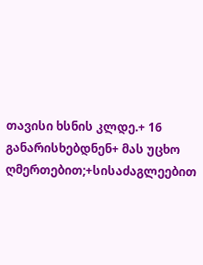თავისი ხსნის კლდე.+ 16  განარისხებდნენ+ მას უცხო ღმერთებით;+სისაძაგლეებით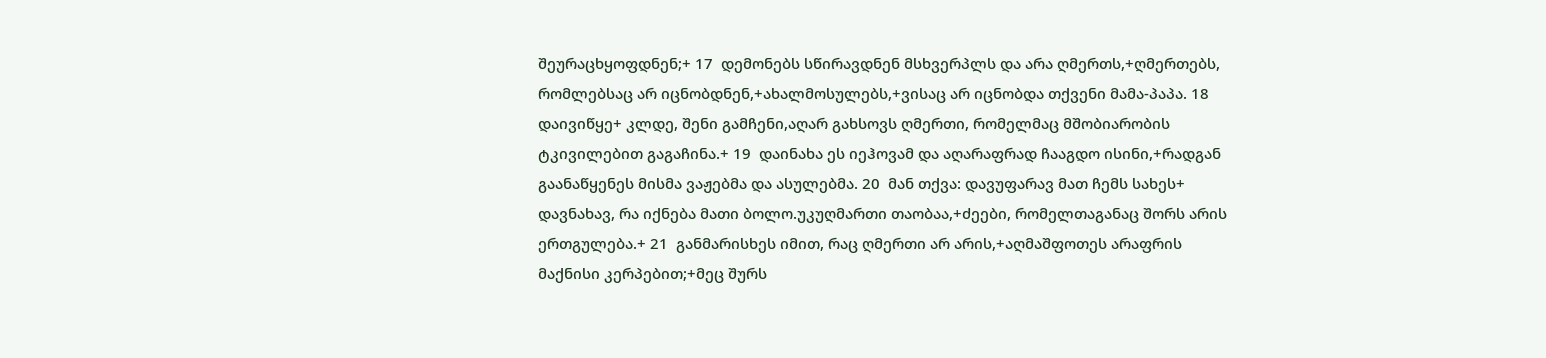შეურაცხყოფდნენ;+ 17  დემონებს სწირავდნენ მსხვერპლს და არა ღმერთს,+ღმერთებს, რომლებსაც არ იცნობდნენ,+ახალმოსულებს,+ვისაც არ იცნობდა თქვენი მამა-პაპა. 18  დაივიწყე+ კლდე, შენი გამჩენი,აღარ გახსოვს ღმერთი, რომელმაც მშობიარობის ტკივილებით გაგაჩინა.+ 19  დაინახა ეს იეჰოვამ და აღარაფრად ჩააგდო ისინი,+რადგან გაანაწყენეს მისმა ვაჟებმა და ასულებმა. 20  მან თქვა: დავუფარავ მათ ჩემს სახეს+ დავნახავ, რა იქნება მათი ბოლო.უკუღმართი თაობაა,+ძეები, რომელთაგანაც შორს არის ერთგულება.+ 21  განმარისხეს იმით, რაც ღმერთი არ არის,+აღმაშფოთეს არაფრის მაქნისი კერპებით;+მეც შურს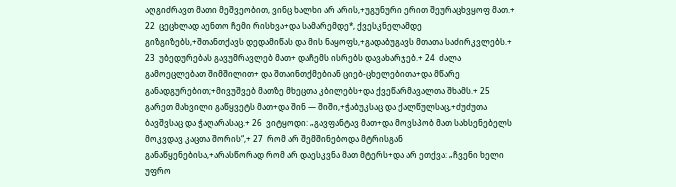აღგიძრავთ მათი მეშვეობით, ვინც ხალხი არ არის,+უგუნური ერით შეურაცხვყოფ მათ.+ 22  ცეცხლად აენთო ჩემი რისხვა+და სამარემდე*, ქვესკნელამდე გიზგიზებს,+შთანთქავს დედამიწას და მის ნაყოფს,+გადაბუგავს მთათა საძირკვლებს.+ 23  უბედურებას გავუმრავლებ მათ+ დაჩემს ისრებს დავახარჯებ.+ 24  ძალა გამოეცლებათ შიმშილით+ და შთაინთქმებიან ციებ-ცხელებითა+და მწარე განადგურებით;+მივუშვებ მათზე მხეცთა კბილებს+და ქვეწარმავალთა შხამს.+ 25  გარეთ მახვილი გაწყვეტს მათ+და შინ — შიში,+ჭაბუკსაც და ქალწულსაც,+ძუძუთა ბავშვსაც და ჭაღარასაც.+ 26  ვიტყოდი: „გავფანტავ მათ+და მოვსპობ მათ სახსენებელს მოკვდავ კაცთა შორის“,+ 27  რომ არ შემშინებოდა მტრისგან განაწყენებისა,+არასწორად რომ არ დაესკვნა მათ მტერს+და არ ეთქვა: „ჩვენი ხელი უფრო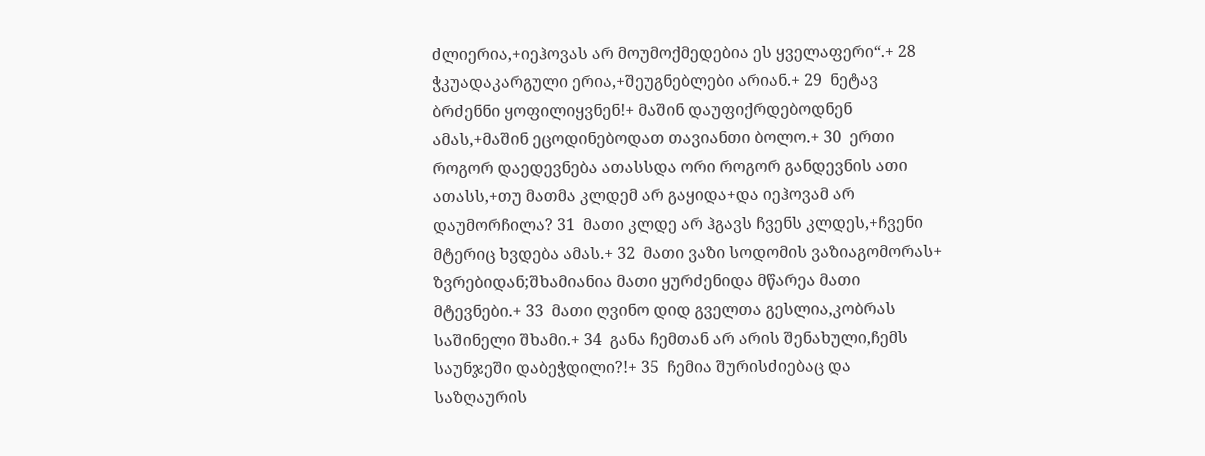ძლიერია,+იეჰოვას არ მოუმოქმედებია ეს ყველაფერი“.+ 28  ჭკუადაკარგული ერია,+შეუგნებლები არიან.+ 29  ნეტავ ბრძენნი ყოფილიყვნენ!+ მაშინ დაუფიქრდებოდნენ ამას,+მაშინ ეცოდინებოდათ თავიანთი ბოლო.+ 30  ერთი როგორ დაედევნება ათასსდა ორი როგორ განდევნის ათი ათასს,+თუ მათმა კლდემ არ გაყიდა+და იეჰოვამ არ დაუმორჩილა? 31  მათი კლდე არ ჰგავს ჩვენს კლდეს,+ჩვენი მტერიც ხვდება ამას.+ 32  მათი ვაზი სოდომის ვაზიაგომორას+ ზვრებიდან;შხამიანია მათი ყურძენიდა მწარეა მათი მტევნები.+ 33  მათი ღვინო დიდ გველთა გესლია,კობრას საშინელი შხამი.+ 34  განა ჩემთან არ არის შენახული,ჩემს საუნჯეში დაბეჭდილი?!+ 35  ჩემია შურისძიებაც და საზღაურის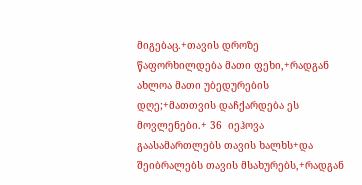მიგებაც.+თავის დროზე წაფორხილდება მათი ფეხი,+რადგან ახლოა მათი უბედურების დღე;+მათთვის დაჩქარდება ეს მოვლენები.+ 36  იეჰოვა გაასამართლებს თავის ხალხს+და შეიბრალებს თავის მსახურებს,+რადგან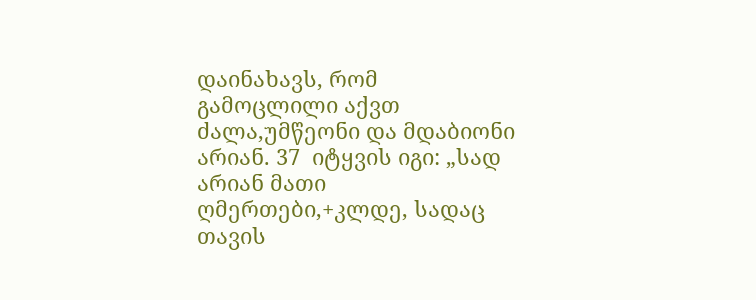დაინახავს, რომ გამოცლილი აქვთ ძალა,უმწეონი და მდაბიონი არიან. 37  იტყვის იგი: „სად არიან მათი ღმერთები,+კლდე, სადაც თავის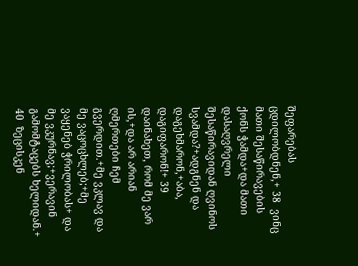შეფარებას ცდილობდნენ,+ 38  ვინც მათი შესაწირავების ქონს ჭამდა+და მათი დასაღვრელი შესაწირავიდან ღვინოს სვამდა?+ადგნენ და დაგეხმარონ,+აბა, დაგიფარონ!+ 39  დაინახეთ, რომ მე ვარ ის,+და არ არიან ღმერთები ჩემ გვერდით.+მე ვკლავ და მე ვაცოცხლებ;+მე ვაყენებ ჭრილობას+ და მე ვკურნავ;+ვერავინ გამომტაცებს ხელიდან.+ 40  ზეცისკენ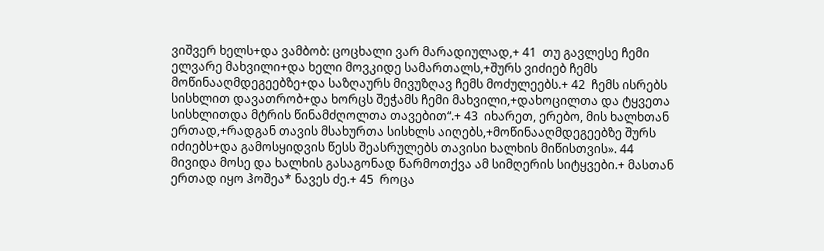ვიშვერ ხელს+და ვამბობ: ცოცხალი ვარ მარადიულად,+ 41  თუ გავლესე ჩემი ელვარე მახვილი+და ხელი მოვკიდე სამართალს,+შურს ვიძიებ ჩემს მოწინააღმდეგეებზე+და საზღაურს მივუზღავ ჩემს მოძულეებს.+ 42  ჩემს ისრებს სისხლით დავათრობ+და ხორცს შეჭამს ჩემი მახვილი,+დახოცილთა და ტყვეთა სისხლითდა მტრის წინამძღოლთა თავებით“.+ 43  იხარეთ, ერებო, მის ხალხთან ერთად,+რადგან თავის მსახურთა სისხლს აიღებს,+მოწინააღმდეგეებზე შურს იძიებს+და გამოსყიდვის წესს შეასრულებს თავისი ხალხის მიწისთვის». 44  მივიდა მოსე და ხალხის გასაგონად წარმოთქვა ამ სიმღერის სიტყვები.+ მასთან ერთად იყო ჰოშეა* ნავეს ძე.+ 45  როცა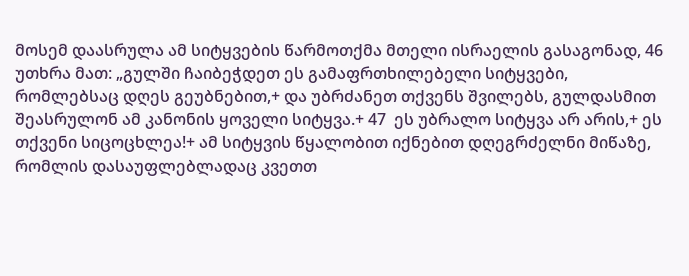მოსემ დაასრულა ამ სიტყვების წარმოთქმა მთელი ისრაელის გასაგონად, 46  უთხრა მათ: „გულში ჩაიბეჭდეთ ეს გამაფრთხილებელი სიტყვები, რომლებსაც დღეს გეუბნებით,+ და უბრძანეთ თქვენს შვილებს, გულდასმით შეასრულონ ამ კანონის ყოველი სიტყვა.+ 47  ეს უბრალო სიტყვა არ არის,+ ეს თქვენი სიცოცხლეა!+ ამ სიტყვის წყალობით იქნებით დღეგრძელნი მიწაზე, რომლის დასაუფლებლადაც კვეთთ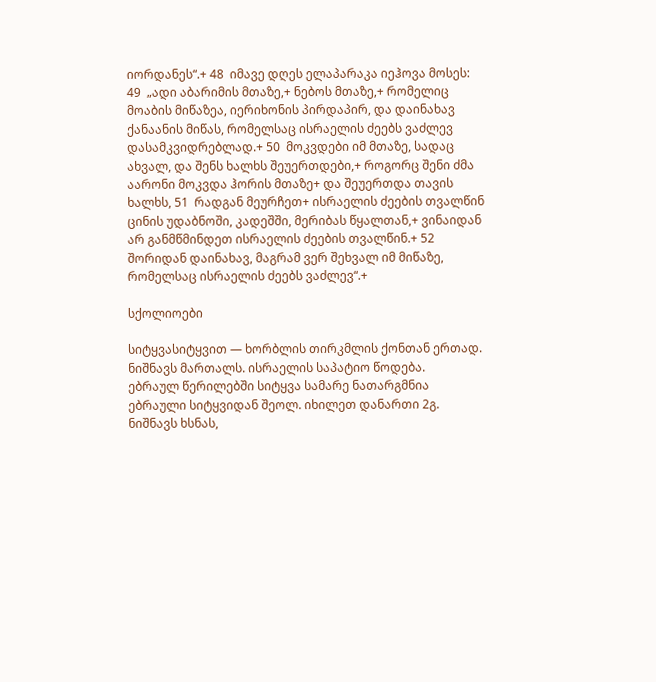იორდანეს“.+ 48  იმავე დღეს ელაპარაკა იეჰოვა მოსეს: 49  „ადი აბარიმის მთაზე,+ ნებოს მთაზე,+ რომელიც მოაბის მიწაზეა, იერიხონის პირდაპირ, და დაინახავ ქანაანის მიწას, რომელსაც ისრაელის ძეებს ვაძლევ დასამკვიდრებლად.+ 50  მოკვდები იმ მთაზე, სადაც ახვალ, და შენს ხალხს შეუერთდები,+ როგორც შენი ძმა აარონი მოკვდა ჰორის მთაზე+ და შეუერთდა თავის ხალხს, 51  რადგან მეურჩეთ+ ისრაელის ძეების თვალწინ ცინის უდაბნოში, კადეშში, მერიბას წყალთან,+ ვინაიდან არ განმწმინდეთ ისრაელის ძეების თვალწინ.+ 52  შორიდან დაინახავ, მაგრამ ვერ შეხვალ იმ მიწაზე, რომელსაც ისრაელის ძეებს ვაძლევ“.+

სქოლიოები

სიტყვასიტყვით — ხორბლის თირკმლის ქონთან ერთად.
ნიშნავს მართალს. ისრაელის საპატიო წოდება.
ებრაულ წერილებში სიტყვა სამარე ნათარგმნია ებრაული სიტყვიდან შეოლ. იხილეთ დანართი 2გ.
ნიშნავს ხსნას,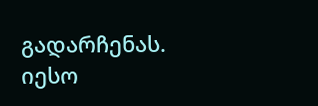გადარჩენას. იესო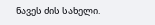ნავეს ძის სახელი.